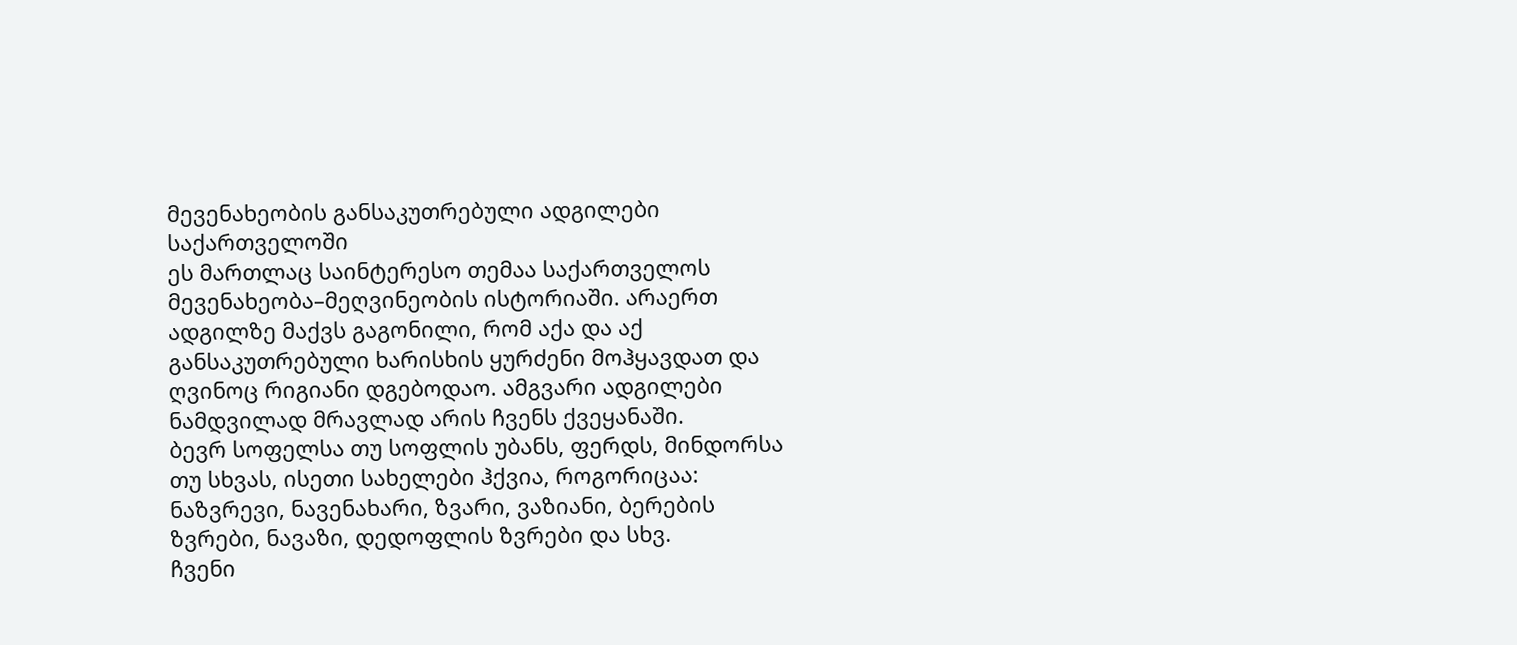მევენახეობის განსაკუთრებული ადგილები საქართველოში
ეს მართლაც საინტერესო თემაა საქართველოს მევენახეობა–მეღვინეობის ისტორიაში. არაერთ ადგილზე მაქვს გაგონილი, რომ აქა და აქ განსაკუთრებული ხარისხის ყურძენი მოჰყავდათ და ღვინოც რიგიანი დგებოდაო. ამგვარი ადგილები ნამდვილად მრავლად არის ჩვენს ქვეყანაში.
ბევრ სოფელსა თუ სოფლის უბანს, ფერდს, მინდორსა თუ სხვას, ისეთი სახელები ჰქვია, როგორიცაა: ნაზვრევი, ნავენახარი, ზვარი, ვაზიანი, ბერების ზვრები, ნავაზი, დედოფლის ზვრები და სხვ.
ჩვენი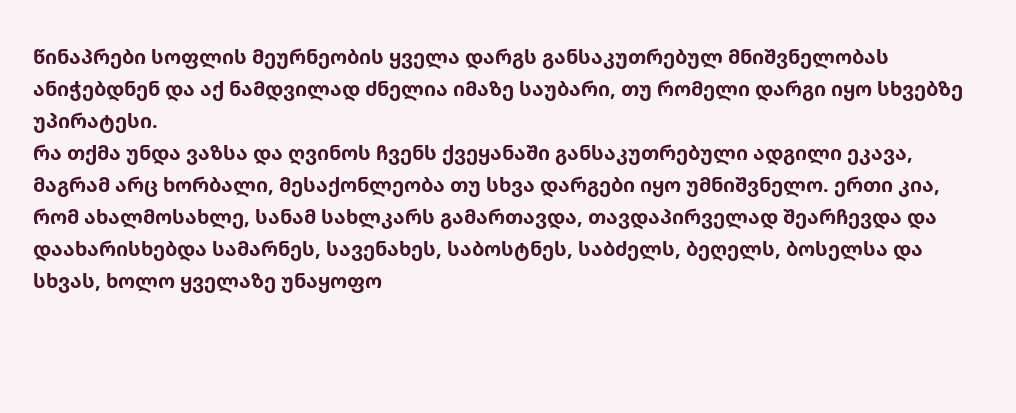წინაპრები სოფლის მეურნეობის ყველა დარგს განსაკუთრებულ მნიშვნელობას ანიჭებდნენ და აქ ნამდვილად ძნელია იმაზე საუბარი, თუ რომელი დარგი იყო სხვებზე უპირატესი.
რა თქმა უნდა ვაზსა და ღვინოს ჩვენს ქვეყანაში განსაკუთრებული ადგილი ეკავა, მაგრამ არც ხორბალი, მესაქონლეობა თუ სხვა დარგები იყო უმნიშვნელო. ერთი კია, რომ ახალმოსახლე, სანამ სახლკარს გამართავდა, თავდაპირველად შეარჩევდა და დაახარისხებდა სამარნეს, სავენახეს, საბოსტნეს, საბძელს, ბეღელს, ბოსელსა და სხვას, ხოლო ყველაზე უნაყოფო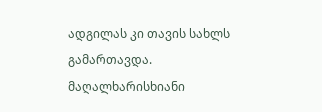ადგილას კი თავის სახლს გამართავდა.
მაღალხარისხიანი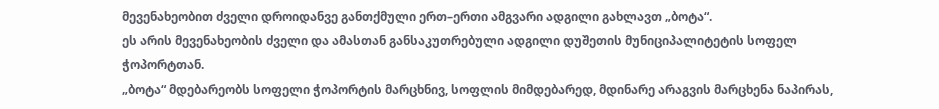მევენახეობით ძველი დროიდანვე განთქმული ერთ–ერთი ამგვარი ადგილი გახლავთ „ბოტა“.
ეს არის მევენახეობის ძველი და ამასთან განსაკუთრებული ადგილი დუშეთის მუნიციპალიტეტის სოფელ ჭოპორტთან.
„ბოტა“ მდებარეობს სოფელი ჭოპორტის მარცხნივ, სოფლის მიმდებარედ, მდინარე არაგვის მარცხენა ნაპირას,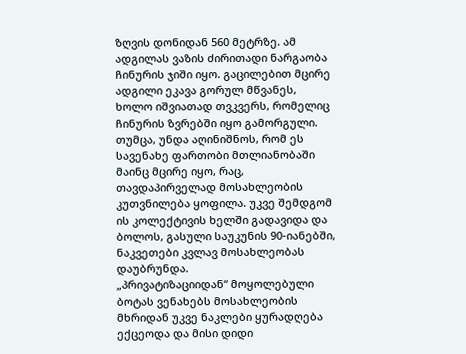ზღვის დონიდან 560 მეტრზე. ამ ადგილას ვაზის ძირითადი ნარგაობა ჩინურის ჯიში იყო. გაცილებით მცირე ადგილი ეკავა გორულ მწვანეს, ხოლო იშვიათად თვკვერს, რომელიც ჩინურის ზვრებში იყო გამორგული. თუმცა, უნდა აღინიშნოს, რომ ეს სავენახე ფართობი მთლიანობაში მაინც მცირე იყო, რაც, თავდაპირველად მოსახლეობის კუთვნილება ყოფილა. უკვე შემდგომ ის კოლექტივის ხელში გადავიდა და ბოლოს, გასული საუკუნის 90-იანებში, ნაკვეთები კვლავ მოსახლეობას დაუბრუნდა.
„პრივატიზაციიდან“ მოყოლებული ბოტას ვენახებს მოსახლეობის მხრიდან უკვე ნაკლები ყურადღება ექცეოდა და მისი დიდი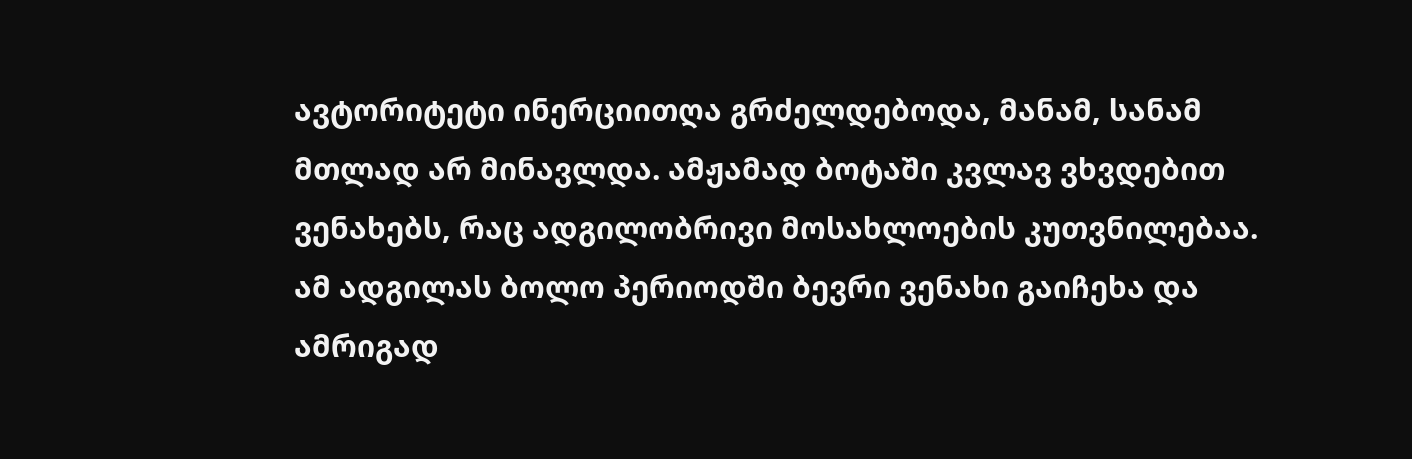ავტორიტეტი ინერციითღა გრძელდებოდა, მანამ, სანამ მთლად არ მინავლდა. ამჟამად ბოტაში კვლავ ვხვდებით ვენახებს, რაც ადგილობრივი მოსახლოების კუთვნილებაა. ამ ადგილას ბოლო პერიოდში ბევრი ვენახი გაიჩეხა და ამრიგად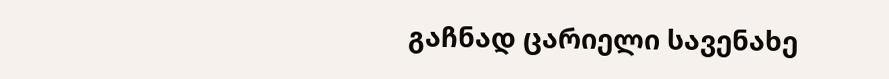გაჩნად ცარიელი სავენახე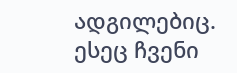ადგილებიც.
ესეც ჩვენი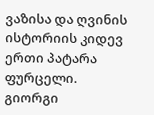ვაზისა და ღვინის ისტორიის კიდევ ერთი პატარა ფურცელი.
გიორგი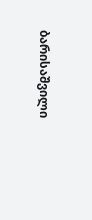ბარისაშვილი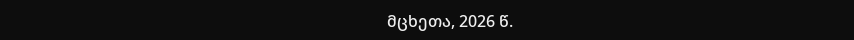მცხეთა, 2026 წ.